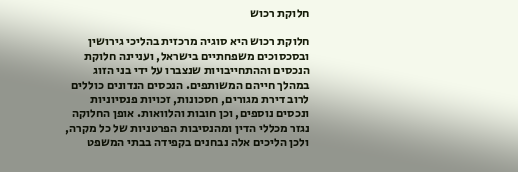חלוקת רכוש

חלוקת רכוש היא סוגיה מרכזית בהליכי גירושין ובסכסוכים משפחתיים בישראל, ועניינה חלוקת הנכסים וההתחייבויות שנצברו על ידי בני הזוג במהלך חייהם המשותפים. הנכסים הנדונים כוללים לרוב דירת מגורים, חסכונות, זכויות פנסיוניות ונכסים נוספים, וכן חובות והלוואות. אופן החלוקה נגזר מכללי הדין ומהנסיבות הפרטניות של כל מקרה, ולכן הליכים אלה נבחנים בקפידה בבתי המשפט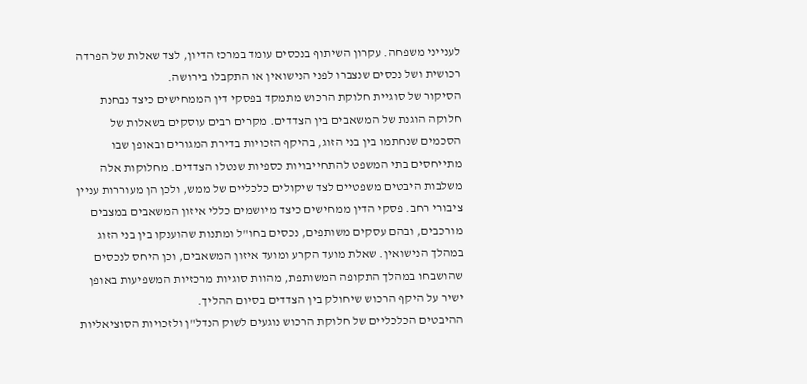לענייני משפחה. עקרון השיתוף בנכסים עומד במרכז הדיון, לצד שאלות של הפרדה רכושית ושל נכסים שנצברו לפני הנישואין או התקבלו בירושה.
הסיקור של סוגיית חלוקת הרכוש מתמקד בפסקי דין הממחישים כיצד נבחנת חלוקה הוגנת של המשאבים בין הצדדים. מקרים רבים עוסקים בשאלות של הסכמים שנחתמו בין בני הזוג, בהיקף הזכויות בדירת המגורים ובאופן שבו מתייחסים בתי המשפט להתחייבויות כספיות שנטלו הצדדים. מחלוקות אלה משלבות היבטים משפטיים לצד שיקולים כלכליים של ממש, ולכן הן מעוררות עניין ציבורי רחב. פסקי הדין ממחישים כיצד מיושמים כללי איזון המשאבים במצבים מורכבים, ובהם עסקים משותפים, נכסים בחו"ל ומתנות שהוענקו בין בני הזוג במהלך הנישואין. שאלת מועד הקרע ומועד איזון המשאבים, וכן היחס לנכסים שהושבחו במהלך התקופה המשותפת, מהוות סוגיות מרכזיות המשפיעות באופן ישיר על היקף הרכוש שיחולק בין הצדדים בסיום ההליך.
ההיבטים הכלכליים של חלוקת הרכוש נוגעים לשוק הנדל"ן ולזכויות הסוציאליות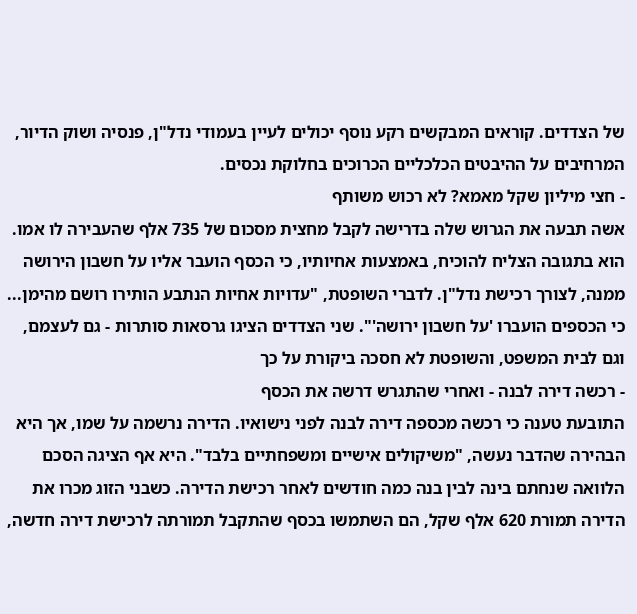של הצדדים. קוראים המבקשים רקע נוסף יכולים לעיין בעמודי נדל"ן, פנסיה ושוק הדיור, המרחיבים על ההיבטים הכלכליים הכרוכים בחלוקת נכסים.
- חצי מיליון שקל מאמא? לא רכוש משותף
אשה תבעה את הגרוש שלה בדרישה לקבל מחצית מסכום של 735 אלף שהעבירה לו אמו. הוא בתגובה הצליח להוכיח, באמצעות אחיותיו, כי הכסף הועבר אליו על חשבון הירושה ממנה, לצורך רכישת נדל"ן. לדברי השופטת, "עדויות אחיות הנתבע הותירו רושם מהימן... כי הכספים הועברו 'על חשבון ירושה'". שני הצדדים הציגו גרסאות סותרות - גם לעצמם, וגם לבית המשפט, והשופטת לא חסכה ביקורת על כך
- רכשה דירה לבנה - ואחרי שהתגרש דרשה את הכסף
התובעת טענה כי רכשה מכספה דירה לבנה לפני נישואיו. הדירה נרשמה על שמו, אך היא הבהירה שהדבר נעשה, "משיקולים אישיים ומשפחתיים בלבד". היא אף הציגה הסכם הלוואה שנחתם בינה לבין בנה כמה חודשים לאחר רכישת הדירה. כשבני הזוג מכרו את הדירה תמורת 620 אלף שקל, הם השתמשו בכסף שהתקבל תמורתה לרכישת דירה חדשה,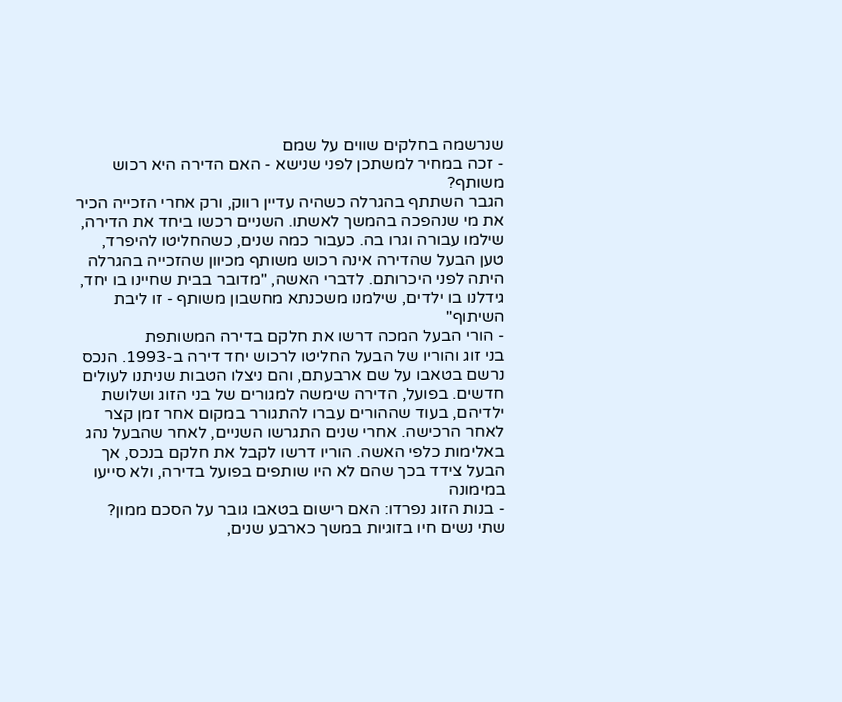שנרשמה בחלקים שווים על שמם
- זכה במחיר למשתכן לפני שנישא - האם הדירה היא רכוש משותף?
הגבר השתתף בהגרלה כשהיה עדיין רווק, ורק אחרי הזכייה הכיר את מי שנהפכה בהמשך לאשתו. השניים רכשו ביחד את הדירה, שילמו עבורה וגרו בה. כעבור כמה שנים, כשהחליטו להיפרד, טען הבעל שהדירה אינה רכוש משותף מכיוון שהזכייה בהגרלה היתה לפני היכרותם. לדברי האשה, "מדובר בבית שחיינו בו יחד, גידלנו בו ילדים, שילמנו משכנתא מחשבון משותף - זו ליבת השיתוף"
- הורי הבעל המכה דרשו את חלקם בדירה המשותפת
בני זוג והוריו של הבעל החליטו לרכוש יחד דירה ב-1993. הנכס נרשם בטאבו על שם ארבעתם, והם ניצלו הטבות שניתנו לעולים חדשים. בפועל, הדירה שימשה למגורים של בני הזוג ושלושת ילדיהם, בעוד שההורים עברו להתגורר במקום אחר זמן קצר לאחר הרכישה. אחרי שנים התגרשו השניים, לאחר שהבעל נהג באלימות כלפי האשה. הוריו דרשו לקבל את חלקם בנכס, אך הבעל צידד בכך שהם לא היו שותפים בפועל בדירה, ולא סייעו במימונה
- בנות הזוג נפרדו: האם רישום בטאבו גובר על הסכם ממון?
שתי נשים חיו בזוגיות במשך כארבע שנים,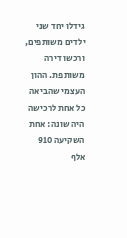גידלו יחד שני ילדים משותפים, ורכשו דירה משותפת. ההון העצמי שהביאה כל אחת לרכישה היה שונה: אחת השקיעה 910 אלף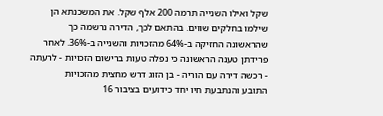שקל ואילו השנייה תרמה 200 אלף שקל. את המשכנתא הן שילמו בחלקים שווים. בהתאם לכך, הדירה נרשמה כך שהראשונה החזיקה ב-64% מהזכויות והשנייה ב-36%. לאחר פרידתן טענה הראשונה כי נפלה טעות ברישום הזכויות - לרעתה
- רכשה דירה עם הוריה - בן הזוג דרש מחצית מהזכויות
התובע והנתבעת חיו יחד כידועים בציבור 16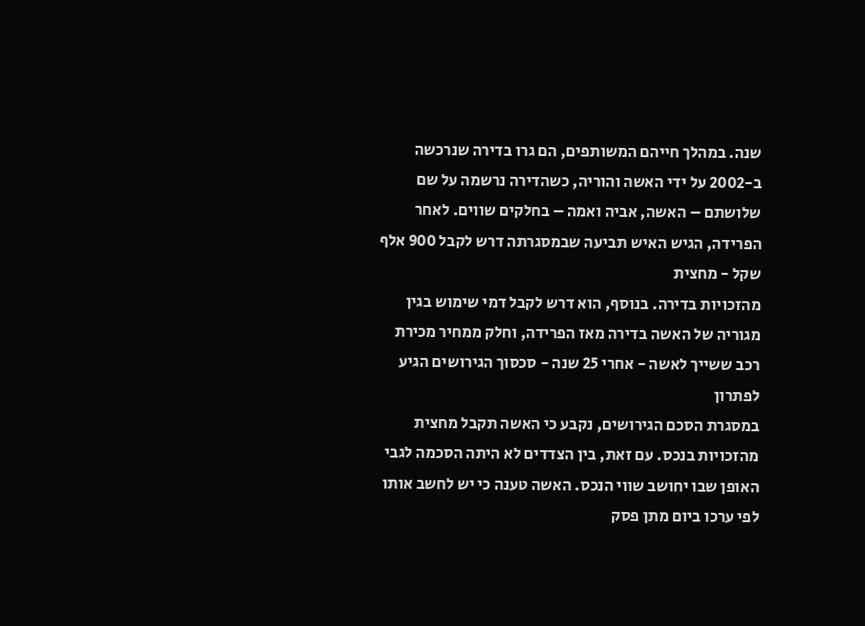שנה. במהלך חייהם המשותפים, הם גרו בדירה שנרכשה ב-2002 על ידי האשה והוריה, כשהדירה נרשמה על שם שלושתם – האשה, אביה ואמה – בחלקים שווים. לאחר הפרידה, הגיש האיש תביעה שבמסגרתה דרש לקבל 900 אלף שקל - מחצית
מהזכויות בדירה. בנוסף, הוא דרש לקבל דמי שימוש בגין מגוריה של האשה בדירה מאז הפרידה, וחלק ממחיר מכירת רכב ששייך לאשה - אחרי 25 שנה - סכסוך הגירושים הגיע לפתרון
במסגרת הסכם הגירושים, נקבע כי האשה תקבל מחצית מהזכויות בנכס. עם זאת, בין הצדדים לא היתה הסכמה לגבי האופן שבו יחושב שווי הנכס. האשה טענה כי יש לחשב אותו לפי ערכו ביום מתן פסק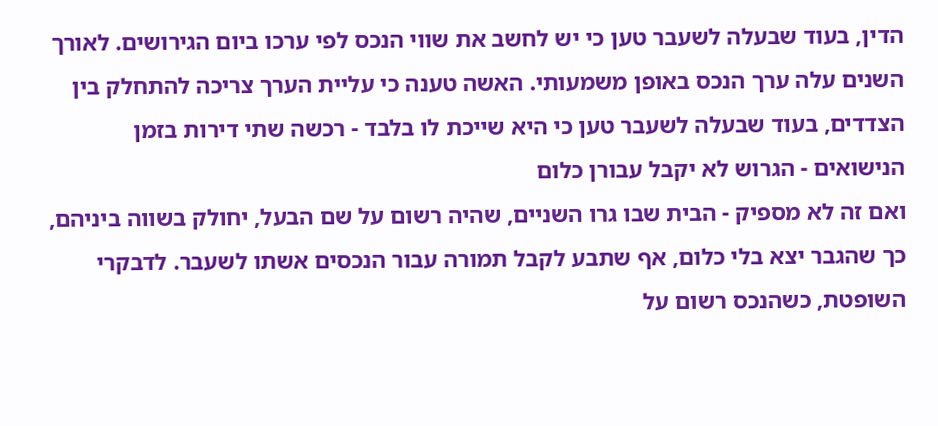הדין, בעוד שבעלה לשעבר טען כי יש לחשב את שווי הנכס לפי ערכו ביום הגירושים. לאורך
השנים עלה ערך הנכס באופן משמעותי. האשה טענה כי עליית הערך צריכה להתחלק בין הצדדים, בעוד שבעלה לשעבר טען כי היא שייכת לו בלבד - רכשה שתי דירות בזמן הנישואים - הגרוש לא יקבל עבורן כלום
ואם זה לא מספיק - הבית שבו גרו השניים, שהיה רשום על שם הבעל, יחולק בשווה ביניהם, כך שהגבר יצא בלי כלום, אף שתבע לקבל תמורה עבור הנכסים אשתו לשעבר. לדבקרי השופטת, כשהנכס רשום על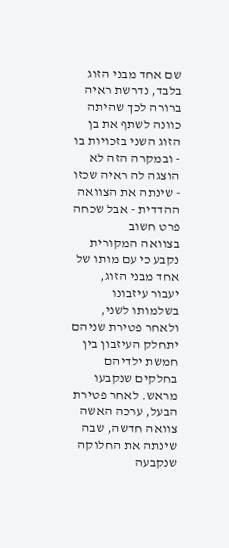שם אחד מבני הזוג בלבד, נדרשת ראיה ברורה לכך שהיתה כוונה לשתף את בן הזוג השני בזכויות בו - ובמקרה הזה לא הוצגה לה ראיה שכזו
- שינתה את הצוואה ההדדית - אבל שכחה פרט חשוב
בצוואה המקורית נקבע כי עם מותו של אחד מבני הזוג, יעבור עיזבונו בשלמותו לשני, ולאחר פטירת שניהם יתחלק העיזבון בין חמשת ילדיהם בחלקים שנקבעו מראש. לאחר פטירת הבעל, ערכה האשה צוואה חדשה, שבה שינתה את החלוקה שנקבעה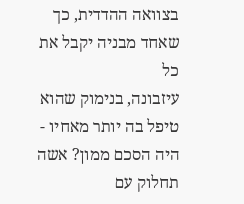בצוואה ההדדית, כך שאחד מבניה יקבל את כל
עיזבונה, בנימוק שהוא טיפל בה יותר מאחיו - היה הסכם ממון? אשה תחלוק עם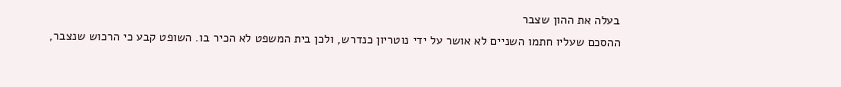בעלה את ההון שצבר
ההסכם שעליו חתמו השניים לא אושר על ידי נוטריון כנדרש, ולכן בית המשפט לא הכיר בו. השופט קבע כי הרכוש שנצבר,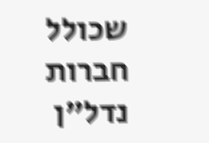שכולל חברות נדל"ן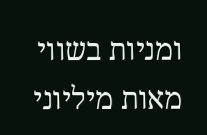ומניות בשווי מאות מיליוני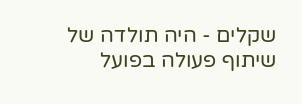שקלים - היה תולדה של שיתוף פעולה בפועל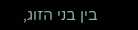בין בני הזוג,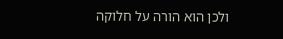ולכן הוא הורה על חלוקה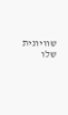שוויונית שלו